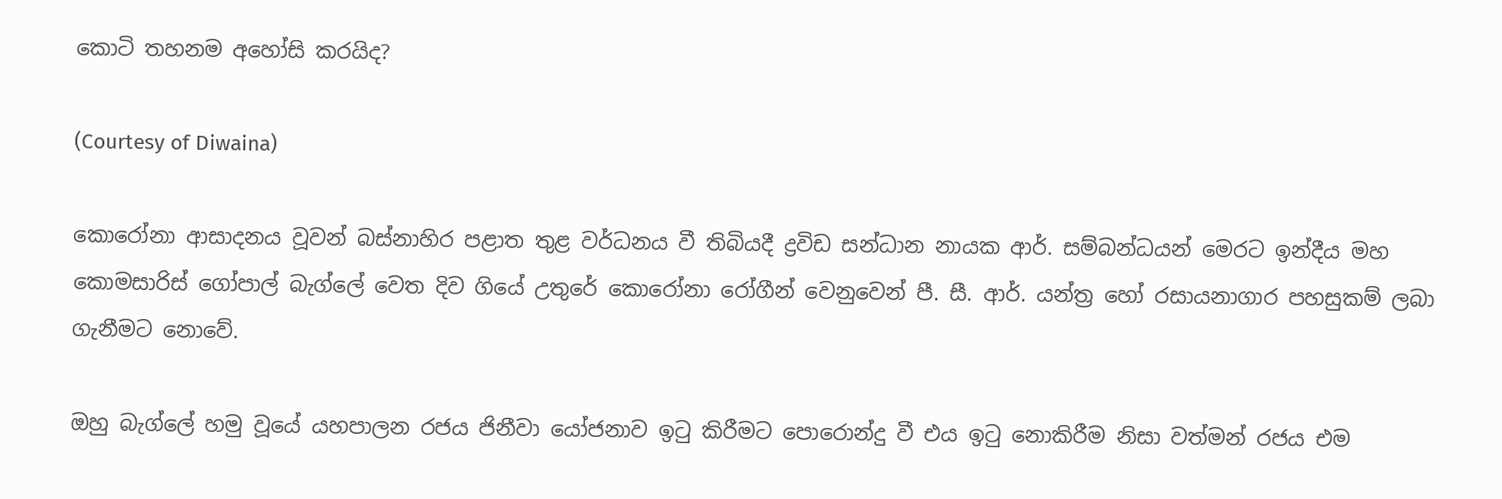කොටි තහනම අහෝසි කරයිද?

(Courtesy of Diwaina)

කොරෝනා ආසාදනය වූවන් බස්නාහිර පළාත තුළ වර්ධනය වී තිබියදී ද්‍රවිඩ සන්ධාන නායක ආර්. සම්බන්ධයන් මෙරට ඉන්දීය මහ කොමසාරිස් ගෝපාල් බැග්ලේ වෙත දිව ගියේ උතුරේ කොරෝනා රෝගීන් වෙනුවෙන් පී. සී. ආර්. යන්ත්‍ර හෝ රසායනාගාර පහසුකම් ලබා ගැනීමට නොවේ.

ඔහු බැග්ලේ හමු වූයේ යහපාලන රජය ජිනීවා යෝජනාව ඉටු කිරීමට පොරොන්දු වී එය ඉටු නොකිරීම නිසා වත්මන් රජය එම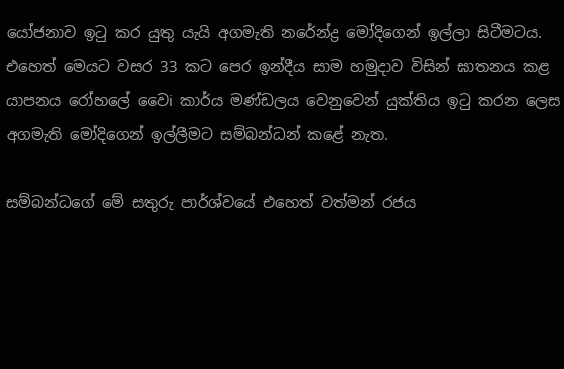යෝජනාව ඉටු කර යුතු යැයි අගමැති නරේන්ද්‍ර මෝදිගෙන් ඉල්ලා සිටීමටය. එහෙත් මෙයට වසර 33 කට පෙර ඉන්දීය සාම හමුදාව විසින් ඝාතනය කළ යාපනය රෝහලේ වෛi කාර්ය මණ්ඩලය වෙනුවෙන් යුක්තිය ඉටු කරන ලෙස අගමැති මෝදිගෙන් ඉල්ලීමට සම්බන්ධන් කළේ නැත.

සම්බන්ධගේ මේ සතුරු පාර්ශ්වයේ එහෙත් වත්මන් රජය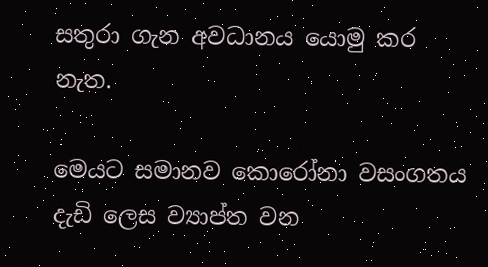සතුරා ගැන අවධානය යොමු කර නැත.

මෙයට සමානව කොරෝනා වසංගතය දැඩි ලෙස ව්‍යාප්ත වන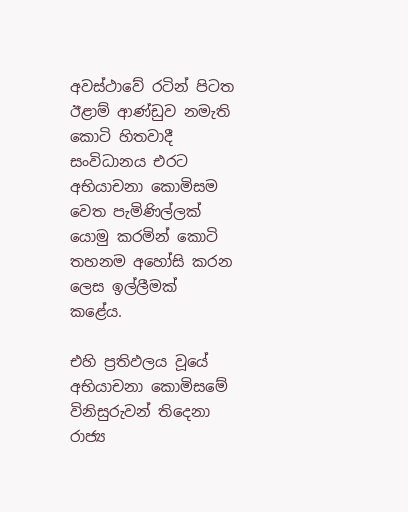අවස්ථාවේ රටින් පිටත ඊළාම් ආණ්ඩුව නමැති කොටි හිතවාදී සංවිධානය එරට අභියාචනා කොමිසම වෙත පැමිණිල්ලක් යොමු කරමින් කොටි තහනම අහෝසි කරන ලෙස ඉල්ලීමක් කළේය.

එහි ප්‍රතිඵලය වූයේ අභියාචනා කොමිසමේ විනිසුරුවන් තිදෙනා රාජ්‍ය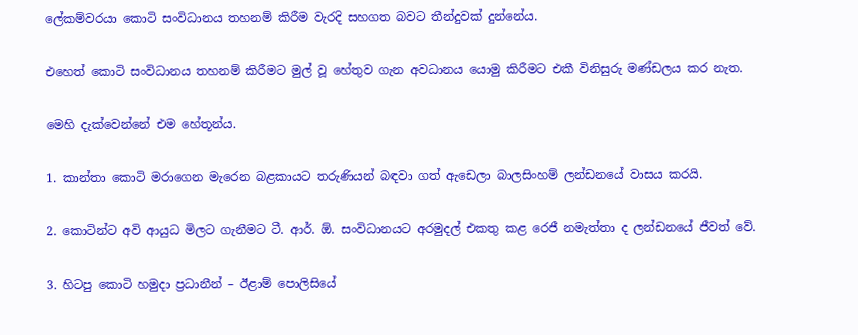ලේකම්වරයා කොටි සංවිධානය තහනම් කිරීම වැරදි සහගත බවට තීන්දුවක් දුන්නේය.

එහෙත් කොටි සංවිධානය තහනම් කිරීමට මුල් වූ හේතුව ගැන අවධානය යොමු කිරීමට එකී විනිසුරු මණ්ඩලය කර නැත.

මෙහි දැක්වෙන්නේ එම හේතූන්ය.

1. කාන්තා කොටි මරාගෙන මැරෙන බළකායට තරුණියන් බඳවා ගත් ඇඩෙලා බාලසිංහම් ලන්ඩනයේ වාසය කරයි.

2. කොටින්ට අවි ආයුධ මිලට ගැනීමට ටී. ආර්. ඕ. සංවිධානයට අරමුදල් එකතු කළ රෙජී නමැත්තා ද ලන්ඩනයේ ජීවත් වේ.

3. හිටපු කොටි හමුදා ප්‍රධානීන් – ඊළාම් පොලිසියේ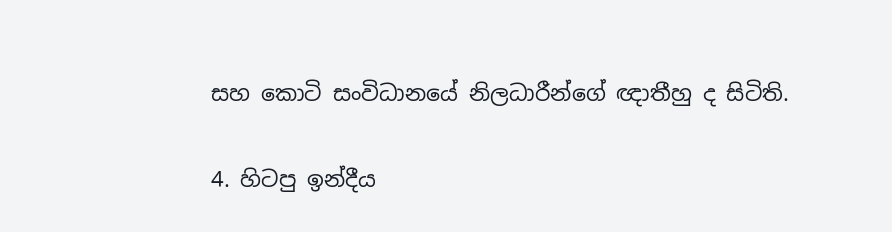සහ කොටි සංවිධානයේ නිලධාරීන්ගේ ඥාතීහු ද සිටිති.

4. හිටපු ඉන්දීය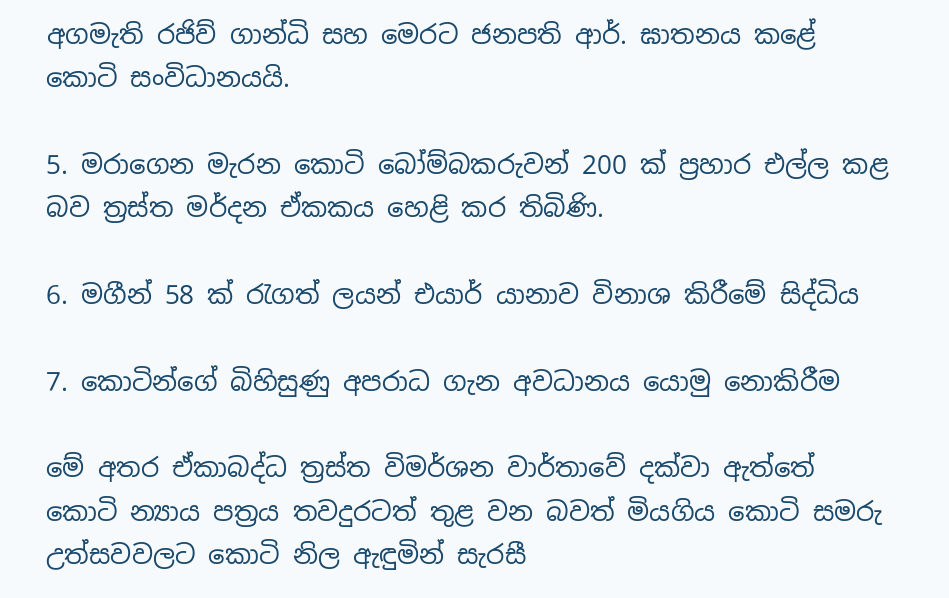අගමැති රජිව් ගාන්ධි සහ මෙරට ජනපති ආර්. ඝාතනය කළේ කොටි සංවිධානයයි.

5. මරාගෙන මැරන කොටි බෝම්බකරුවන් 200 ක් ප්‍රහාර එල්ල කළ බව ත්‍රස්ත මර්දන ඒකකය හෙළි කර තිබිණි.

6. මගීන් 58 ක් රැගත් ලයන් එයාර් යානාව විනාශ කිරීමේ සිද්ධිය

7. කොටින්ගේ බිහිසුණු අපරාධ ගැන අවධානය යොමු නොකිරීම

මේ අතර ඒකාබද්ධ ත්‍රස්ත විමර්ශන වාර්තාවේ දක්වා ඇත්තේ කොටි න්‍යාය පත්‍රය තවදුරටත් තුළ වන බවත් මියගිය කොටි සමරු උත්සවවලට කොටි නිල ඇඳුමින් සැරසී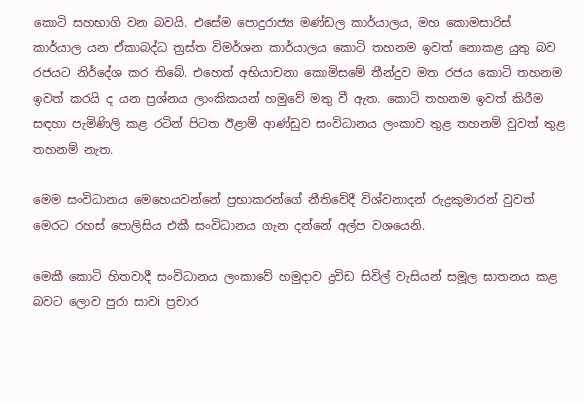කොටි සහභාගි වන බවයි. එසේම පොදුරාජ්‍ය මණ්ඩල කාර්යාලය, මහ කොමසාරිස් කාර්යාල යන ඒකාබද්ධ ත්‍රස්ත විමර්ශන කාර්යාලය කොටි තහනම ඉවත් නොකළ යුතු බව රජයට නිර්දේශ කර තිබේ. එහෙත් අභියාචනා කොමිසමේ තීන්දුව මත රජය කොටි තහනම ඉවත් කරයි ද යන ප්‍රශ්නය ලාංකිකයන් හමුවේ මතු වී ඇත. කොටි තහනම ඉවත් කිරීම සඳහා පැමිණිලි කළ රටින් පිටත ඊළාම් ආණ්ඩුව සංවිධානය ලංකාව තුළ තහනම් වුවත් තුළ තහනම් නැත.

මෙම සංවිධානය මෙහෙයවන්නේ ප්‍රභාකරන්ගේ නීතිවේදී විශ්වනාදන් රුද්‍රකුමාරන් වුවත් මෙරට රහස් පොලිසිය එකී සංවිධානය ගැන දන්නේ අල්ප වශයෙනි.

මෙකී කොටි හිතවාදී සංවිධානය ලංකාවේ හමුදාව ද්‍රවිඩ සිවිල් වැසියන් සමූල ඝාතනය කළ බවට ලොව පුරා සාවi ප්‍රචාර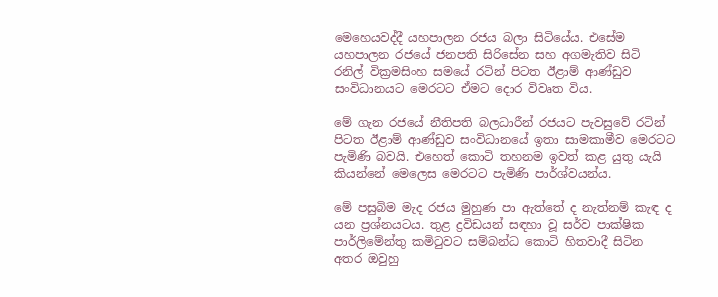මෙහෙයවද්දී යහපාලන රජය බලා සිටියේය. එසේම යහපාලන රජයේ ජනපති සිරිසේන සහ අගමැතිව සිටි රනිල් වික්‍රමසිංහ සමයේ රටින් පිටත ඊළාම් ආණ්ඩුව සංවිධානයට මෙරටට ඒමට දොර විවෘත විය.

මේ ගැන රජයේ නීතිපති බලධාරීන් රජයට පැවසුවේ රටින් පිටත ඊළාම් ආණ්ඩුව සංවිධානයේ ඉතා සාමකාමීව මෙරටට පැමිණි බවයි. එහෙත් කොටි තහනම ඉවත් කළ යුතු යැයි කියන්නේ මෙලෙස මෙරටට පැමිණි පාර්ශ්වයන්ය.

මේ පසුබිම මැද රජය මුහුණ පා ඇත්තේ ද නැත්නම් කැඳ ද යන ප්‍රශ්නයටය. තුළ ද්‍රවිඩයන් සඳහා වූ සර්ව පාක්ෂික පාර්ලිමේන්තු කමිටුවට සම්බන්ධ කොටි හිතවාදී සිටින අතර ඔවුහු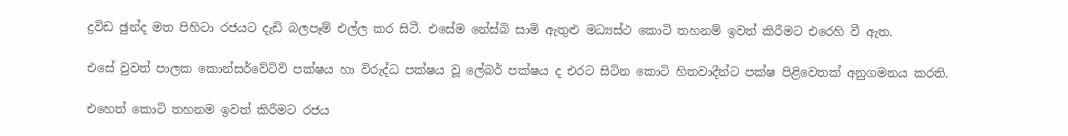ද්‍රවිඩ ඡුන්ද මත පිහිටා රජයට දැඩි බලපෑම් එල්ල කර සිටී. එසේම නේස්බි සාමි ඇතුළු මධ්‍යස්ථ කොටි තහනම් ඉවත් කිරීමට එරෙහි වී ඇත.

එසේ වුවත් පාලක කොන්සර්වේටිව් පක්ෂය හා විරුද්ධ පක්ෂය වූ ලේබර් පක්ෂය ද එරට සිටින කොටි හිතවාදීන්ට පක්ෂ පිළිවෙතක් අනුගමනය කරති.

එහෙත් කොටි තහනම ඉවත් කිරීමට රජය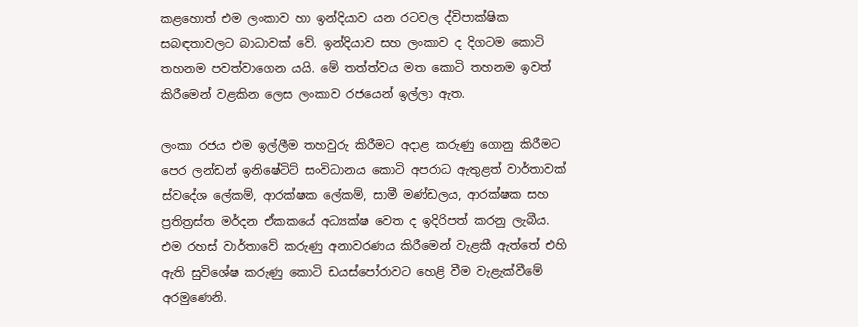කළහොත් එම ලංකාව හා ඉන්දියාව යන රටවල ද්විපාක්ෂික සබඳතාවලට බාධාවක් වේ. ඉන්දියාව සහ ලංකාව ද දිගටම කොටි තහනම පවත්වාගෙන යයි. මේ තත්ත්වය මත කොටි තහනම ඉවත් කිරීමෙන් වළකින ලෙස ලංකාව රජයෙන් ඉල්ලා ඇත.

ලංකා රජය එම ඉල්ලීම තහවුරු කිරීමට අදාළ කරුණු ගොනු කිරීමට පෙර ලන්ඩන් ඉනිෂේටිට් සංවිධානය කොටි අපරාධ ඇතුළත් වාර්තාවක් ස්වදේශ ලේකම්, ආරක්ෂක ලේකම්, සාමී මණ්ඩලය, ආරක්ෂක සහ ප්‍රතිත්‍රස්ත මර්දන ඒකකයේ අධ්‍යක්ෂ වෙත ද ඉදිරිපත් කරනු ලැබීය. එම රහස් වාර්තාවේ කරුණු අනාවරණය කිරීමෙන් වැළකී ඇත්තේ එහි ඇති සුවිශේෂ කරුණු කොටි ඩයස්පෝරාවට හෙළි වීම වැළැක්වීමේ අරමුණෙනි.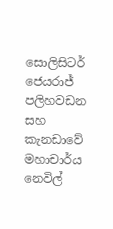සොලිසිටර් ජෙයරාජ් පලිහවඩන සහ කැනඩාවේ මහාචාර්ය නෙවිල්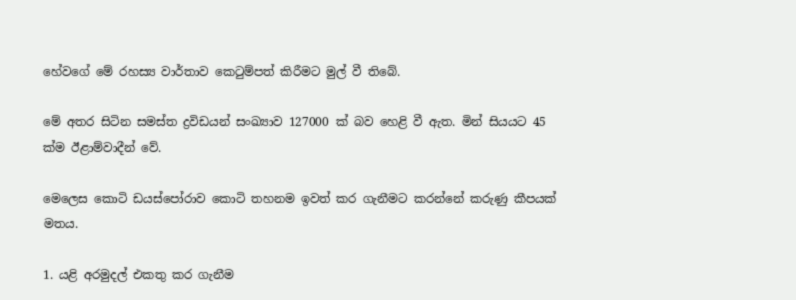හේවගේ මේ රහස්‍ය වාර්තාව කෙටුම්පත් කිරීමට මුල් වී තිබේ.

මේ අතර සිටින සමස්ත ද්‍රවිඩයන් සංඛ්‍යාව 127000 ක් බව හෙළි වී ඇත. මින් සියයට 45 ක්ම ඊළාම්වාදීන් වේ.

මෙලෙස කොටි ඩයස්පෝරාව කොටි තහනම ඉවත් කර ගැනීමට කරන්නේ කරුණු කීපයක් මතය.

1. යළි අරමුදල් එකතු කර ගැනීම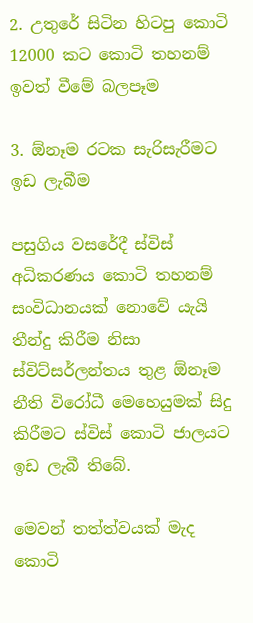2. උතුරේ සිටින හිටපු කොටි 12000 කට කොටි තහනම් ඉවත් වීමේ බලපෑම

3. ඕනෑම රටක සැරිසැරීමට ඉඩ ලැබීම

පසුගිය වසරේදී ස්විස් අධිකරණය කොටි තහනම් සංවිධානයක් නොවේ යැයි තීන්දු කිරීම නිසා ස්විට්සර්ලන්තය තුළ ඕනෑම නීති විරෝධී මෙහෙයුමක් සිදු කිරීමට ස්විස් කොටි ජාලයට ඉඩ ලැබී තිබේ.

මෙවන් තත්ත්වයක් මැද කොටි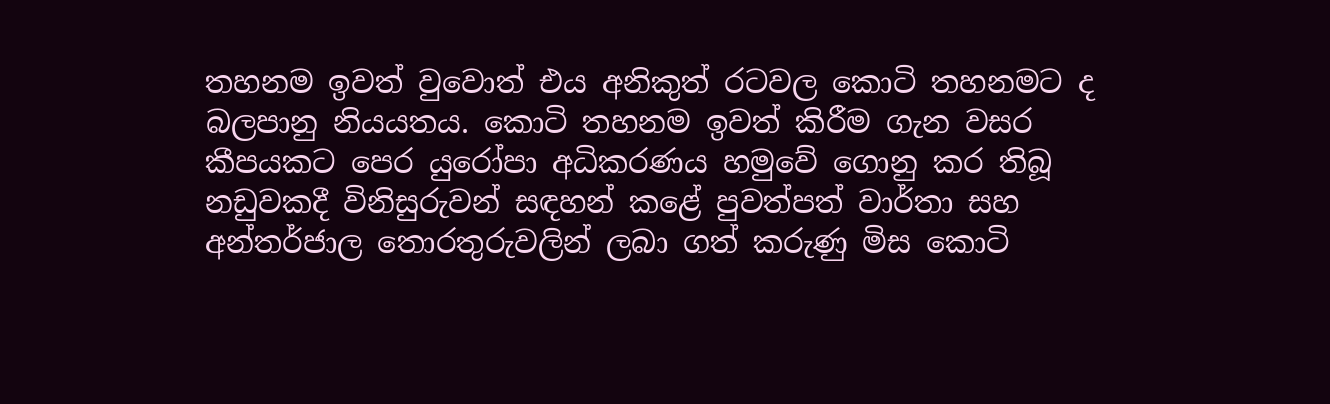තහනම ඉවත් වුවොත් එය අනිකුත් රටවල කොටි තහනමට ද බලපානු නියයතය. කොටි තහනම ඉවත් කිරීම ගැන වසර කීපයකට පෙර යුරෝපා අධිකරණය හමුවේ ගොනු කර තිබූ නඩුවකදී විනිසුරුවන් සඳහන් කළේ පුවත්පත් වාර්තා සහ අන්තර්ජාල තොරතුරුවලින් ලබා ගත් කරුණු මිස කොටි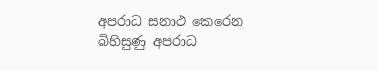අපරාධ සනාථ කෙරෙන බිහිසුණු අපරාධ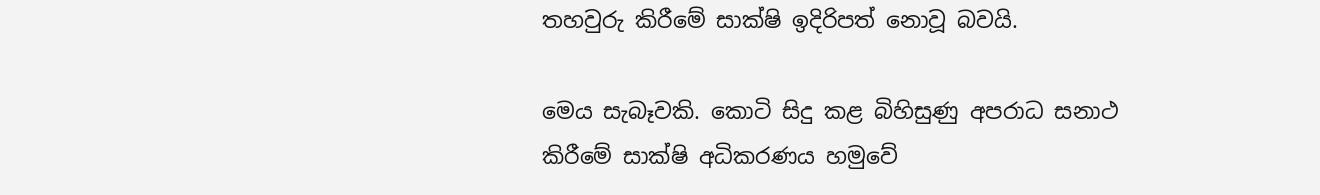තහවුරු කිරීමේ සාක්ෂි ඉදිරිපත් නොවූ බවයි.

මෙය සැබෑවකි. කොටි සිදු කළ බිහිසුණු අපරාධ සනාථ කිරීමේ සාක්ෂි අධිකරණය හමුවේ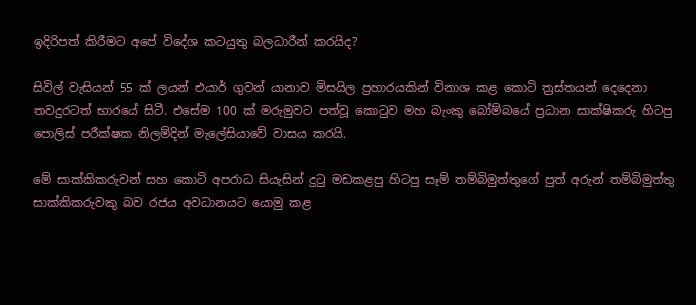ඉදිරිපත් කිරීමට අපේ විදේශ කටයුතු බලධාරීන් කරයිද?

සිවිල් වැසියන් 55 ක් ලයන් එයාර් ගුවන් යානාව මිසයිල ප්‍රහාරයකින් විනාශ කළ කොටි ත්‍රස්තයන් දෙදෙනා තවදුරටත් භාරයේ සිටී. එසේම 100 ක් මරුමුවට පත්වූ කොටුව මහ බැංකු බෝම්බයේ ප්‍රධාන සාක්ෂිකරු හිටපු පොලිස් පරීක්ෂක නිලම්දින් මැලේසියාවේ වාසය කරයි.

මේ සාක්කිකරුවන් සහ කොටි අපරාධ සියැසින් දුටු මඩකළපු හිටපු සෑම් තම්බිමුත්තුගේ පුත් අරුන් තම්බිමුත්තු සාක්කිකරුවකු බව රජය අවධානයට යොමු කළ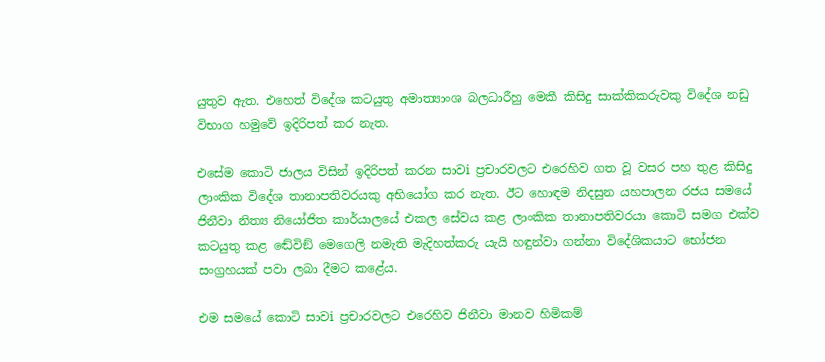යුතුව ඇත. එහෙත් විදේශ කටයුතු අමාත්‍යාංශ බලධාරීහු මෙකී කිසිදු සාක්කිකරුවකු විදේශ නඩු විභාග හමුවේ ඉදිරිපත් කර නැත.

එසේම කොටි ජාලය විසින් ඉදිරිපත් කරන සාවi ප්‍රචාරවලට එරෙහිව ගත වූ වසර පහ තුළ කිසිදු ලාංකික විදේශ තානාපතිවරයකු අභියෝග කර නැත. ඊට හොඳම නිදසුන යහපාලන රජය සමයේ ජිනීවා නිත්‍ය නියෝජිත කාර්යාලයේ එකල සේවය කළ ලාංකික තානාපතිවරයා කොටි සමග එක්ව කටයුතු කළ ඬේවිඞ් මෙගෙලි නමැති මැදිහත්කරු යැයි හඳුන්වා ගන්නා විදේශිකයාට භෝජන සංග්‍රහයක් පවා ලබා දීමට කළේය.

එම සමයේ කොටි සාවi ප්‍රචාරවලට එරෙහිව ජිනීවා මානව හිමිකම්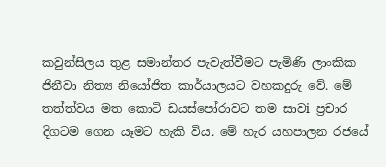කවුන්සිලය තුළ සමාන්තර පැවැත්වීමට පැමිණි ලාංකික ජිනීවා නිත්‍ය නියෝජිත කාර්යාලයට වහකදුරු වේ. මේ තත්ත්වය මත කොටි ඩයස්පෝරාවට තම සාවi ප්‍රචාර දිගටම ගෙන යෑමට හැකි විය. මේ හැර යහපාලන රජයේ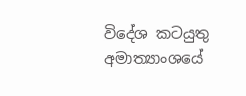විදේශ කටයුතු අමාත්‍යාංශයේ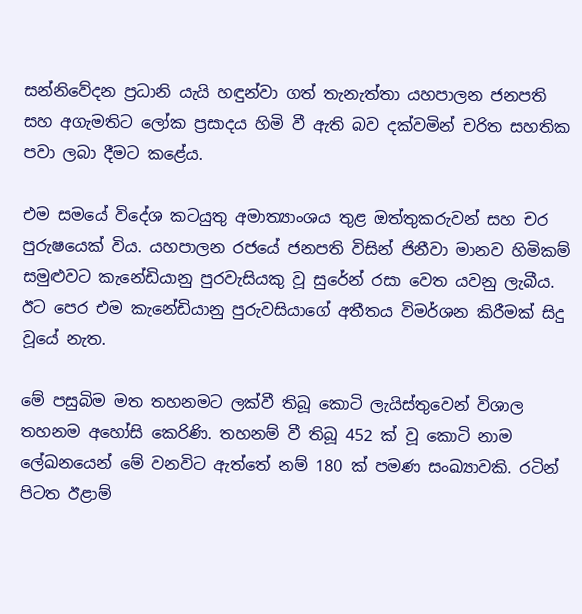සන්නිවේදන ප්‍රධානි යැයි හඳුන්වා ගත් තැනැත්තා යහපාලන ජනපති සහ අගැමතිට ලෝක ප්‍රසාදය හිමි වී ඇති බව දක්වමින් චරිත සහතික පවා ලබා දීමට කළේය.

එම සමයේ විදේශ කටයුතු අමාත්‍යාංශය තුළ ඔත්තුකරුවන් සහ චර පුරුෂයෙක් විය. යහපාලන රජයේ ජනපති විසින් ජිනීවා මානව හිමිකම් සමුළුවට කැනේඩියානු පුරවැසියකු වූ සුරේන් රසා වෙත යවනු ලැබීය. ඊට පෙර එම කැනේඩියානු පුරුවසියාගේ අතීතය විමර්ශන කිරීමක් සිදු වූයේ නැත.

මේ පසුබිම මත තහනමට ලක්වී තිබූ කොටි ලැයිස්තුවෙන් විශාල තහනම අහෝසි කෙරිණි. තහනම් වී තිබූ 452 ක් වූ කොටි නාම ලේඛනයෙන් මේ වනවිට ඇත්තේ නම් 180 ක් පමණ සංඛ්‍යාවකි. රටින් පිටත ඊළාම්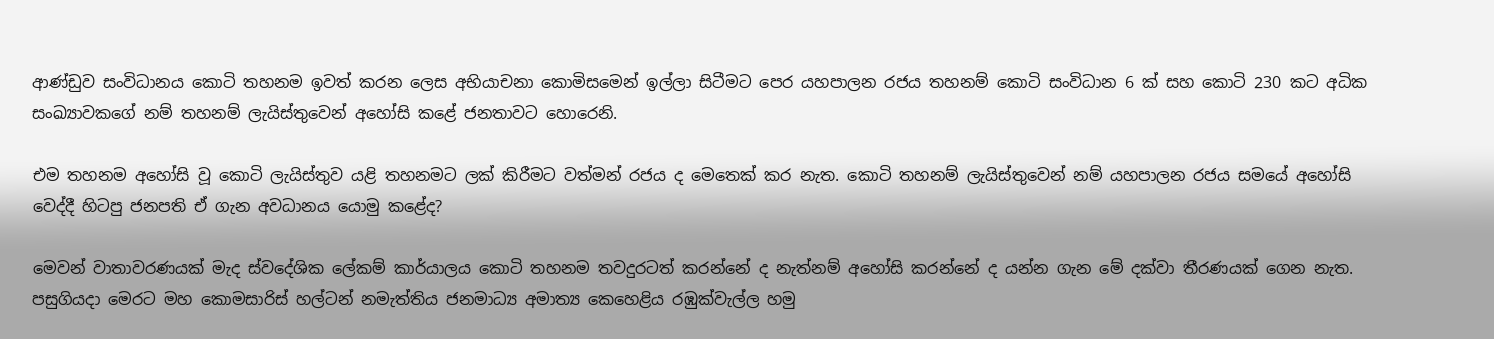ආණ්ඩුව සංවිධානය කොටි තහනම ඉවත් කරන ලෙස අභියාචනා කොමිසමෙන් ඉල්ලා සිටීමට පෙර යහපාලන රජය තහනම් කොටි සංවිධාන 6 ක් සහ කොටි 230 කට අධික සංඛ්‍යාවකගේ නම් තහනම් ලැයිස්තුවෙන් අහෝසි කළේ ජනතාවට හොරෙනි.

එම තහනම අහෝසි වූ කොටි ලැයිස්තුව යළි තහනමට ලක් කිරීමට වත්මන් රජය ද මෙතෙක් කර නැත. කොටි තහනම් ලැයිස්තුවෙන් නම් යහපාලන රජය සමයේ අහෝසි වෙද්දී හිටපු ජනපති ඒ ගැන අවධානය යොමු කළේද?

මෙවන් වාතාවරණයක් මැද ස්වදේශික ලේකම් කාර්යාලය කොටි තහනම තවදුරටත් කරන්නේ ද නැත්නම් අහෝසි කරන්නේ ද යන්න ගැන මේ දක්වා තීරණයක් ගෙන නැත. පසුගියදා මෙරට මහ කොමසාරිස් හල්ටන් නමැත්තිය ජනමාධ්‍ය අමාත්‍ය කෙහෙළිය රඹුක්වැල්ල හමු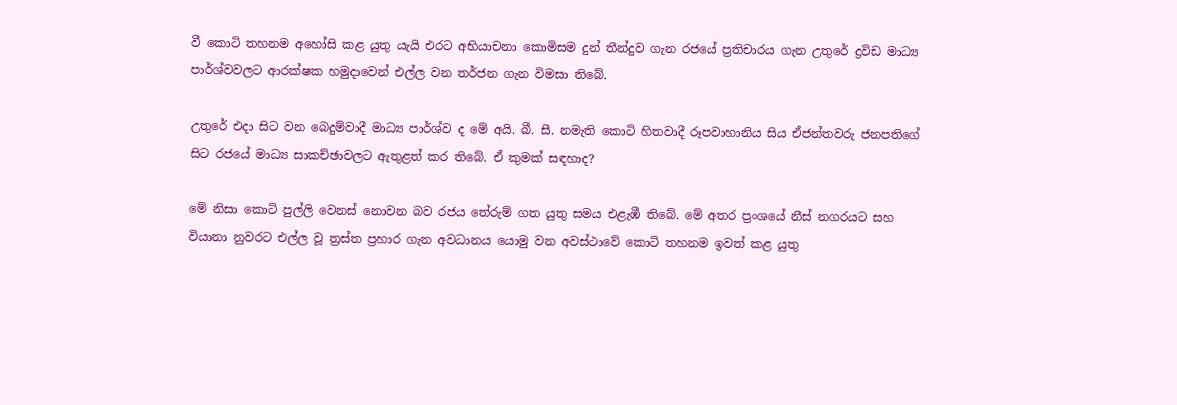වී කොටි තහනම අහෝසි කළ යුතු යැයි එරට අභියාචනා කොමිසම දුන් තීන්දුව ගැන රජයේ ප්‍රතිචාරය ගැන උතුරේ ද්‍රවිඩ මාධ්‍ය පාර්ශ්වවලට ආරක්ෂක හමුදාවෙන් එල්ල වන තර්ජන ගැන විමසා තිබේ.

උතුරේ එදා සිට වන බෙදුම්වාදී මාධ්‍ය පාර්ශ්ව ද මේ අයි. බී. සී. නමැති කොටි හිතවාදී රූපවාහානිය සිය ඒජන්තවරු ජනපතිගේ සිට රජයේ මාධ්‍ය සාකච්ඡාවලට ඇතුළත් කර තිබේ. ඒ කුමක් සඳහාද?

මේ නිසා කොටි පුල්ලි වෙනස් නොවන බව රජය තේරුම් ගත යුතු සමය එළැඹී තිබේ. මේ අතර ප්‍රංශයේ නීස් නගරයට සහ වියානා නුවරට එල්ල වූ ත්‍රස්ත ප්‍රහාර ගැන අවධානය යොමු වන අවස්ථාවේ කොටි තහනම ඉවත් කළ යුතු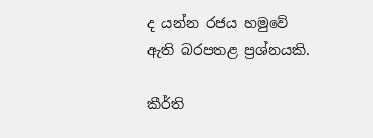ද යන්න රජය හමුවේ ඇති බරපතළ ප්‍රශ්නයකි.

කීර්ති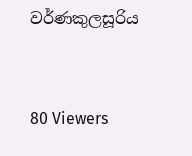වර්ණකුලසූරිය



80 Viewers